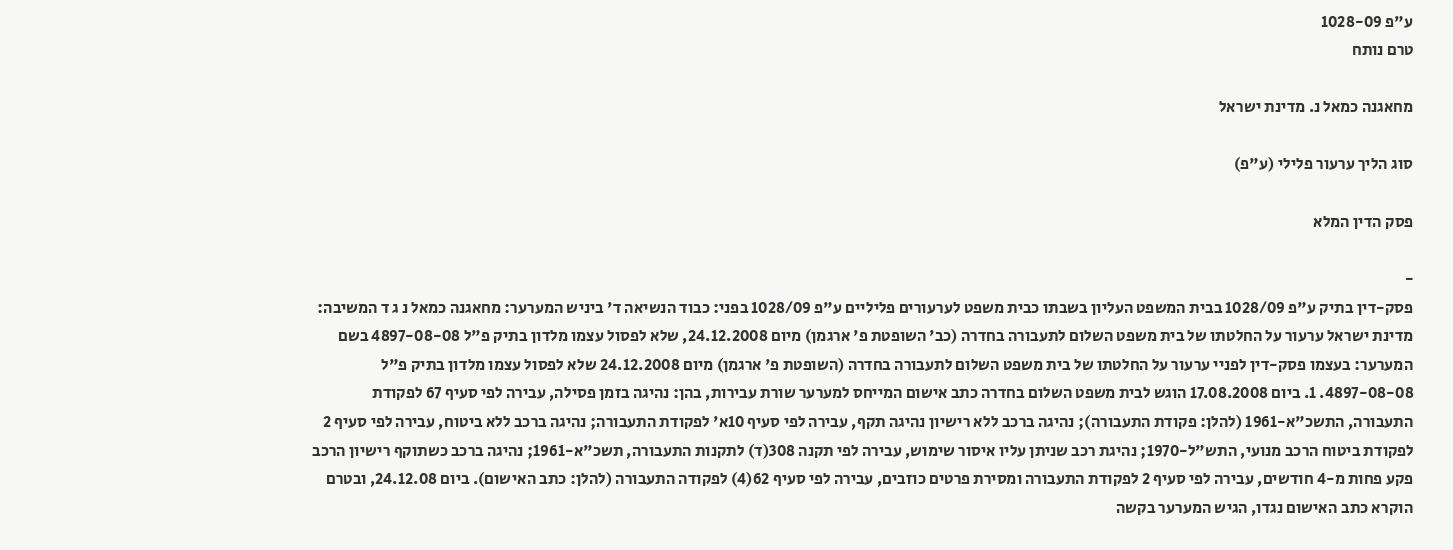ע"פ 1028-09
טרם נותח

מחאגנה כמאל נ. מדינת ישראל

סוג הליך ערעור פלילי (ע"פ)

פסק הדין המלא

-
פסק-דין בתיק ע"פ 1028/09 בבית המשפט העליון בשבתו כבית משפט לערעורים פליליים ע"פ 1028/09 בפני: כבוד הנשיאה ד' ביניש המערער: מחאגנה כמאל נ ג ד המשיבה: מדינת ישראל ערעור על החלטתו של בית משפט השלום לתעבורה בחדרה (כב' השופטת פ' ארגמן) מיום 24.12.2008, שלא לפסול עצמו מלדון בתיק פ"ל 4897-08-08 בשם המערער: בעצמו פסק-דין לפניי ערעור על החלטתו של בית משפט השלום לתעבורה בחדרה (השופטת פ' ארגמן) מיום 24.12.2008 שלא לפסול עצמו מלדון בתיק פ"ל 4897-08-08. 1. ביום 17.08.2008 הוגש לבית משפט השלום בחדרה כתב אישום המייחס למערער שורת עבירות, בהן: נהיגה בזמן פסילה, עבירה לפי סעיף 67 לפקודת התעבורה, התשכ"א-1961 (להלן: פקודת התעבורה); נהיגה ברכב ללא רישיון נהיגה תקף, עבירה לפי סעיף 10א' לפקודת התעבורה; נהיגה ברכב ללא ביטוח, עבירה לפי סעיף 2 לפקודת ביטוח הרכב מנועי, התש"ל-1970; נהיגת רכב שניתן עליו איסור שימוש, עבירה לפי תקנה 308(ד) לתקנות התעבורה, תשכ"א-1961; נהיגה ברכב כשתוקף רישיון הרכב פקע פחות מ-4 חודשים, עבירה לפי סעיף 2 לפקודת התעבורה ומסירת פרטים כוזבים, עבירה לפי סעיף 62(4) לפקודה התעבורה (להלן: כתב האישום). ביום 24.12.08, ובטרם הוקרא כתב האישום נגדו, הגיש המערער בקשה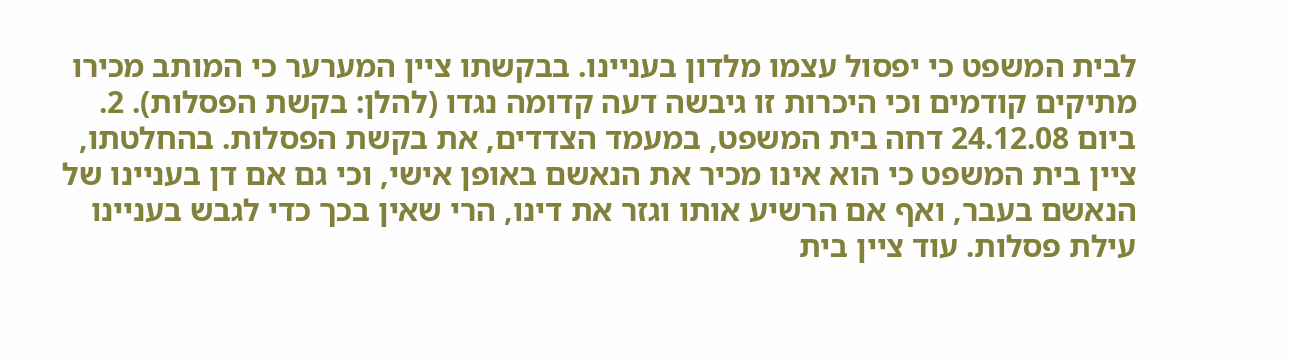לבית המשפט כי יפסול עצמו מלדון בעניינו. בבקשתו ציין המערער כי המותב מכירו מתיקים קודמים וכי היכרות זו גיבשה דעה קדומה נגדו (להלן: בקשת הפסלות). 2. ביום 24.12.08 דחה בית המשפט, במעמד הצדדים, את בקשת הפסלות. בהחלטתו, ציין בית המשפט כי הוא אינו מכיר את הנאשם באופן אישי, וכי גם אם דן בעניינו של הנאשם בעבר, ואף אם הרשיע אותו וגזר את דינו, הרי שאין בכך כדי לגבש בעניינו עילת פסלות. עוד ציין בית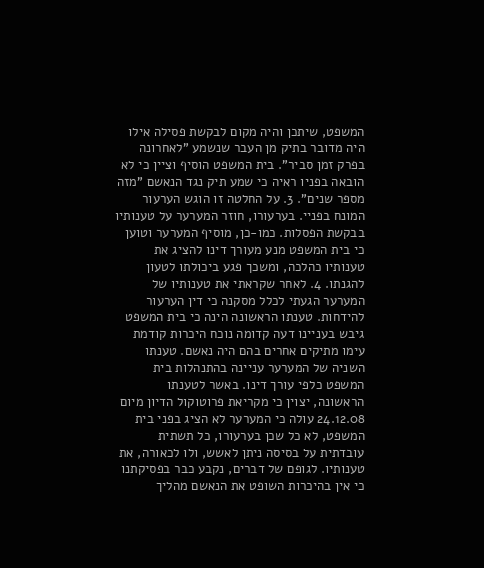המשפט, שיתכן והיה מקום לבקשת פסילה אילו היה מדובר בתיק מן העבר שנשמע "לאחרונה בפרק זמן סביר". בית המשפט הוסיף וציין כי לא הובאה בפניו ראיה כי שמע תיק נגד הנאשם "מזה מספר שנים". 3. על החלטה זו הוגש הערעור המונח בפניי. בערעורו, חוזר המערער על טענותיו בבקשת הפסלות. כמו-כן, מוסיף המערער וטוען כי בית המשפט מנע מעורך דינו להציג את טענותיו כהלכה, ומשכך פגע ביכולתו לטעון להגנתו. 4. לאחר שקראתי את טענותיו של המערער הגעתי לכלל מסקנה כי דין הערעור להידחות. טענתו הראשונה הינה כי בית המשפט גיבש בעניינו דעה קדומה נוכח היכרות קודמת עימו מתיקים אחרים בהם היה נאשם. טענתו השניה של המערער עניינה בהתנהלות בית המשפט כלפי עורך דינו. באשר לטענתו הראשונה, יצוין כי מקריאת פרוטוקול הדיון מיום 24.12.08 עולה כי המערער לא הציג בפני בית המשפט, לא כל שכן בערעורו, כל תשתית עובדתית על בסיסה ניתן לאשש, ולו לכאורה, את טענותיו. לגופם של דברים, נקבע כבר בפסיקתנו כי אין בהיכרות השופט את הנאשם מהליך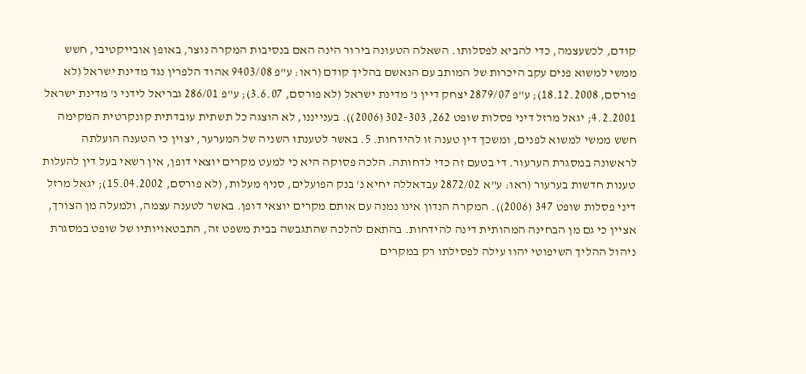קודם, לכשעצמה, כדי להביא לפסלותו. השאלה הטעונה בירור הינה האם בנסיבות המקרה נוצר, באופן אובייקטיבי, חשש ממשי למשוא פנים עקב היכרות של המותב עם הנאשם בהליך קודם (ראו: ע"פ 9403/08 אהוד הלפרין נגד מדינת ישראל (לא פורסם, 18.12.2008); ע"פ 2879/07 יצחק דיין נ' מדינת ישראל (לא פורסם, 3.6.07); ע"פ 286/01 גבריאל לידני נ' מדינת ישראל 4.2.2001; יגאל מרזל דיני פסלות שופט 262, 302-303 (2006)). בענייננו, לא הוצגה כל תשתית עובדתית קונקרטית המקימה חשש ממשי למשוא לפנים, ומשכך דין טענה זו להידחות. 5. באשר לטענתו השניה של המערער, יצוין כי הטענה הועלתה לראשונה במסגרת הערעור. די בטעם זה כדי לדחותה. הלכה פסוקה היא כי למעט מקרים יוצאי דופן, אין רשאי בעל דין להעלות טענות חדשות בערעור (ראו: ע"א 2872/02 עבדאללה יחיא נ' בנק הפועלים, סניף מעלות, (לא פורסם, 15.04.2002); יגאל מרזל דיני פסלות שופט 347 (2006)). המקרה הנדון אינו נמנה עם אותם מקרים יוצאי דופן. באשר לטענה עצמה, ולמעלה מן הצורך, אציין כי גם מן הבחינה המהותית דינה להידחות. בהתאם להלכה שהתגבשה בבית משפט זה, התבטאויותיו של שופט במסגרת ניהול ההליך השיפוטי יהוו עילה לפסילתו רק במקרים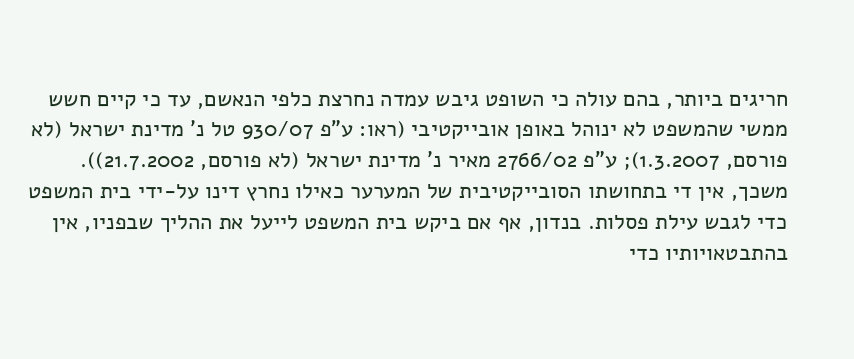חריגים ביותר, בהם עולה כי השופט גיבש עמדה נחרצת כלפי הנאשם, עד כי קיים חשש ממשי שהמשפט לא ינוהל באופן אובייקטיבי (ראו: ע"פ 930/07 טל נ' מדינת ישראל (לא פורסם, 1.3.2007); ע"פ 2766/02 מאיר נ' מדינת ישראל (לא פורסם, 21.7.2002)). משכך, אין די בתחושתו הסובייקטיבית של המערער כאילו נחרץ דינו על-ידי בית המשפט כדי לגבש עילת פסלות. בנדון, אף אם ביקש בית המשפט לייעל את ההליך שבפניו, אין בהתבטאויותיו כדי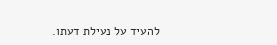להעיד על נעילת דעתו.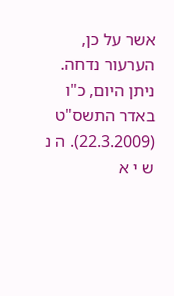אשר על כן, הערעור נדחה. ניתן היום, כ"ו באדר התשס"ט (22.3.2009). ה נ ש י א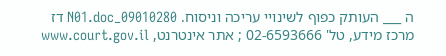ה ___ העותק כפוף לשינויי עריכה וניסוח. 09010280_N01.doc דז מרכז מידע, טל' 02-6593666 ; אתר אינטרנט, www.court.gov.il